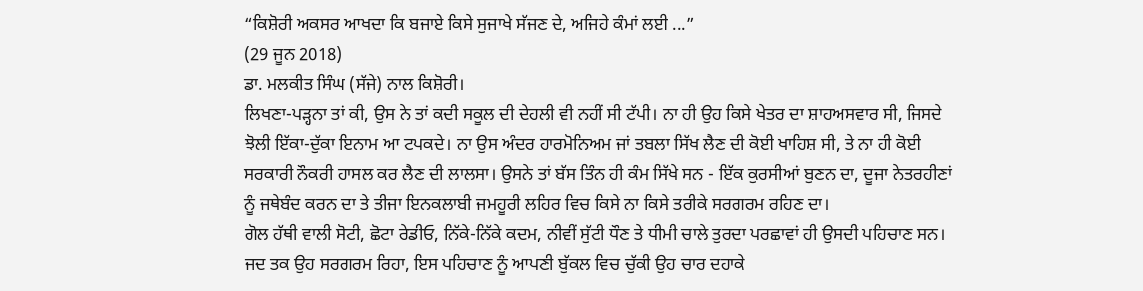“ਕਿਸ਼ੋਰੀ ਅਕਸਰ ਆਖਦਾ ਕਿ ਬਜਾਏ ਕਿਸੇ ਸੁਜਾਖੇ ਸੱਜਣ ਦੇ, ਅਜਿਹੇ ਕੰਮਾਂ ਲਈ ...”
(29 ਜੂਨ 2018)
ਡਾ. ਮਲਕੀਤ ਸਿੰਘ (ਸੱਜੇ) ਨਾਲ ਕਿਸ਼ੋਰੀ।
ਲਿਖਣਾ-ਪੜ੍ਹਨਾ ਤਾਂ ਕੀ, ਉਸ ਨੇ ਤਾਂ ਕਦੀ ਸਕੂਲ ਦੀ ਦੇਹਲੀ ਵੀ ਨਹੀਂ ਸੀ ਟੱਪੀ। ਨਾ ਹੀ ਉਹ ਕਿਸੇ ਖੇਤਰ ਦਾ ਸ਼ਾਹਅਸਵਾਰ ਸੀ, ਜਿਸਦੇ ਝੋਲੀ ਇੱਕਾ-ਦੁੱਕਾ ਇਨਾਮ ਆ ਟਪਕਦੇ। ਨਾ ਉਸ ਅੰਦਰ ਹਾਰਮੋਨਿਅਮ ਜਾਂ ਤਬਲਾ ਸਿੱਖ ਲੈਣ ਦੀ ਕੋਈ ਖਾਹਿਸ਼ ਸੀ, ਤੇ ਨਾ ਹੀ ਕੋਈ ਸਰਕਾਰੀ ਨੌਕਰੀ ਹਾਸਲ ਕਰ ਲੈਣ ਦੀ ਲਾਲਸਾ। ਉਸਨੇ ਤਾਂ ਬੱਸ ਤਿੰਨ ਹੀ ਕੰਮ ਸਿੱਖੇ ਸਨ - ਇੱਕ ਕੁਰਸੀਆਂ ਬੁਣਨ ਦਾ, ਦੂਜਾ ਨੇਤਰਹੀਣਾਂ ਨੂੰ ਜਥੇਬੰਦ ਕਰਨ ਦਾ ਤੇ ਤੀਜਾ ਇਨਕਲਾਬੀ ਜਮਹੂਰੀ ਲਹਿਰ ਵਿਚ ਕਿਸੇ ਨਾ ਕਿਸੇ ਤਰੀਕੇ ਸਰਗਰਮ ਰਹਿਣ ਦਾ।
ਗੋਲ ਹੱਥੀ ਵਾਲੀ ਸੋਟੀ, ਛੋਟਾ ਰੇਡੀਓ, ਨਿੱਕੇ-ਨਿੱਕੇ ਕਦਮ, ਨੀਵੀਂ ਸੁੱਟੀ ਧੌਣ ਤੇ ਧੀਮੀ ਚਾਲੇ ਤੁਰਦਾ ਪਰਛਾਵਾਂ ਹੀ ਉਸਦੀ ਪਹਿਚਾਣ ਸਨ। ਜਦ ਤਕ ਉਹ ਸਰਗਰਮ ਰਿਹਾ, ਇਸ ਪਹਿਚਾਣ ਨੂੰ ਆਪਣੀ ਬੁੱਕਲ ਵਿਚ ਚੁੱਕੀ ਉਹ ਚਾਰ ਦਹਾਕੇ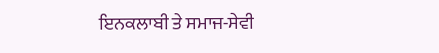ਇਨਕਲਾਬੀ ਤੇ ਸਮਾਜ-ਸੇਵੀ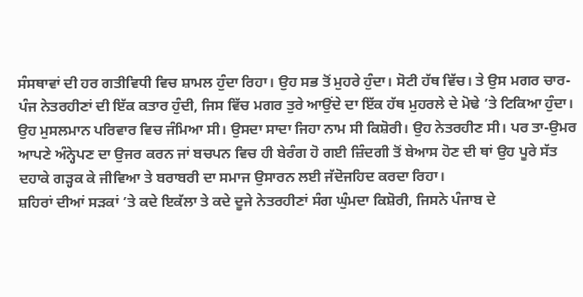ਸੰਸਥਾਵਾਂ ਦੀ ਹਰ ਗਤੀਵਿਧੀ ਵਿਚ ਸ਼ਾਮਲ ਹੁੰਦਾ ਰਿਹਾ। ਉਹ ਸਭ ਤੋਂ ਮੁਹਰੇ ਹੁੰਦਾ। ਸੋਟੀ ਹੱਥ ਵਿੱਚ। ਤੇ ਉਸ ਮਗਰ ਚਾਰ-ਪੰਜ ਨੇਤਰਹੀਣਾਂ ਦੀ ਇੱਕ ਕਤਾਰ ਹੁੰਦੀ, ਜਿਸ ਵਿੱਚ ਮਗਰ ਤੁਰੇ ਆਉਂਦੇ ਦਾ ਇੱਕ ਹੱਥ ਮੁਹਰਲੇ ਦੇ ਮੋਢੇ ’ਤੇ ਟਿਕਿਆ ਹੁੰਦਾ।
ਉਹ ਮੁਸਲਮਾਨ ਪਰਿਵਾਰ ਵਿਚ ਜੰਮਿਆ ਸੀ। ਉਸਦਾ ਸਾਦਾ ਜਿਹਾ ਨਾਮ ਸੀ ਕਿਸ਼ੋਰੀ। ਉਹ ਨੇਤਰਹੀਣ ਸੀ। ਪਰ ਤਾ-ਉਮਰ ਆਪਣੇ ਅੰਨ੍ਹੇਪਣ ਦਾ ਉਜਰ ਕਰਨ ਜਾਂ ਬਚਪਨ ਵਿਚ ਹੀ ਬੇਰੰਗ ਹੋ ਗਈ ਜ਼ਿੰਦਗੀ ਤੋਂ ਬੇਆਸ ਹੋਣ ਦੀ ਥਾਂ ਉਹ ਪੂਰੇ ਸੱਤ ਦਹਾਕੇ ਗੜ੍ਹਕ ਕੇ ਜੀਵਿਆ ਤੇ ਬਰਾਬਰੀ ਦਾ ਸਮਾਜ ਉਸਾਰਨ ਲਈ ਜੱਦੋਜਹਿਦ ਕਰਦਾ ਰਿਹਾ।
ਸ਼ਹਿਰਾਂ ਦੀਆਂ ਸੜਕਾਂ ’ਤੇ ਕਦੇ ਇਕੱਲਾ ਤੇ ਕਦੇ ਦੂਜੇ ਨੇਤਰਹੀਣਾਂ ਸੰਗ ਘੁੰਮਦਾ ਕਿਸ਼ੋਰੀ, ਜਿਸਨੇ ਪੰਜਾਬ ਦੇ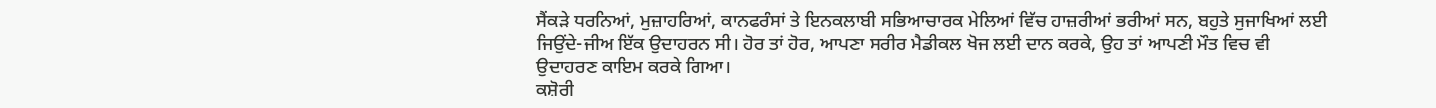ਸੈਂਕੜੇ ਧਰਨਿਆਂ, ਮੁਜ਼ਾਹਰਿਆਂ, ਕਾਨਫਰੰਸਾਂ ਤੇ ਇਨਕਲਾਬੀ ਸਭਿਆਚਾਰਕ ਮੇਲਿਆਂ ਵਿੱਚ ਹਾਜ਼ਰੀਆਂ ਭਰੀਆਂ ਸਨ, ਬਹੁਤੇ ਸੁਜਾਖਿਆਂ ਲਈ ਜਿਉਂਦੇ-ਜੀਅ ਇੱਕ ਉਦਾਹਰਨ ਸੀ। ਹੋਰ ਤਾਂ ਹੋਰ, ਆਪਣਾ ਸਰੀਰ ਮੈਡੀਕਲ ਖੋਜ ਲਈ ਦਾਨ ਕਰਕੇ, ਉਹ ਤਾਂ ਆਪਣੀ ਮੌਤ ਵਿਚ ਵੀ ਉਦਾਹਰਣ ਕਾਇਮ ਕਰਕੇ ਗਿਆ।
ਕਸ਼ੋਰੀ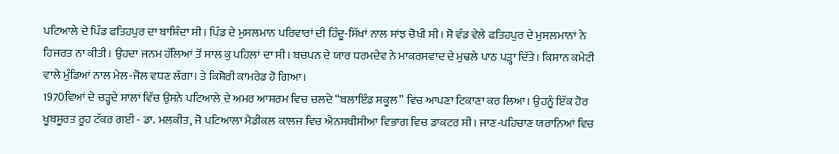ਪਟਿਆਲੇ ਦੇ ਪਿੰਡ ਫਤਿਹਪੁਰ ਦਾ ਬਾਸ਼ਿੰਦਾ ਸੀ। ਪਿੰਡ ਦੇ ਮੁਸਲਮਾਨ ਪਰਿਵਾਰਾਂ ਦੀ ਹਿੰਦੂ-ਸਿੱਖਾਂ ਨਾਲ ਸਾਂਝ ਚੋਖੀ ਸੀ। ਸੋ ਵੰਡ ਵੇਲੇ ਫਤਿਹਪੁਰ ਦੇ ਮੁਸਲਮਾਨਾਂ ਨੇ ਹਿਜਰਤ ਨਾ ਕੀਤੀ। ਉਹਦਾ ਜਨਮ ਹੱਲਿਆਂ ਤੋਂ ਸਾਲ ਕੁ ਪਹਿਲਾਂ ਦਾ ਸੀ। ਬਚਪਨ ਦੇ ਯਾਰ ਧਰਮਦੇਵ ਨੇ ਮਾਕਰਸਵਾਦ ਦੇ ਮੁਢਲੇ ਪਾਠ ਪੜ੍ਹਾ ਦਿੱਤੇ। ਕਿਸਾਨ ਕਮੇਟੀ ਵਾਲੇ ਮੁੰਡਿਆਂ ਨਾਲ ਮੇਲ-ਜੋਲ ਵਧਣ ਲੱਗਾ। ਤੇ ਕਿਸ਼ੋਰੀ ਕਾਮਰੇਡ ਹੋ ਗਿਆ।
1970ਵਿਆਂ ਦੇ ਚੜ੍ਹਦੇ ਸਾਲਾਂ ਵਿੱਚ ਉਸਨੇ ਪਟਿਆਲੇ ਦੇ ਅਮਰ ਆਸ਼ਰਮ ਵਿਚ ਚਲਦੇ “ਬਲਾਇੰਡ ਸਕੂਲ” ਵਿਚ ਆਪਣਾ ਟਿਕਾਣਾ ਕਰ ਲਿਆ। ਉਹਨੂੰ ਇੱਕ ਹੋਰ ਖੂਬਸੂਰਤ ਰੂਹ ਟੱਕਰ ਗਈ - ਡਾ. ਮਲਕੀਤ, ਜੋ ਪਟਿਆਲਾ ਮੈਡੀਕਲ ਕਾਲਜ ਵਿਚ ਐਨਸਥੀਸੀਆ ਵਿਭਾਗ ਵਿਚ ਡਾਕਟਰ ਸੀ। ਜਾਣ-ਪਹਿਚਾਣ ਯਰਾਨਿਆਂ ਵਿਚ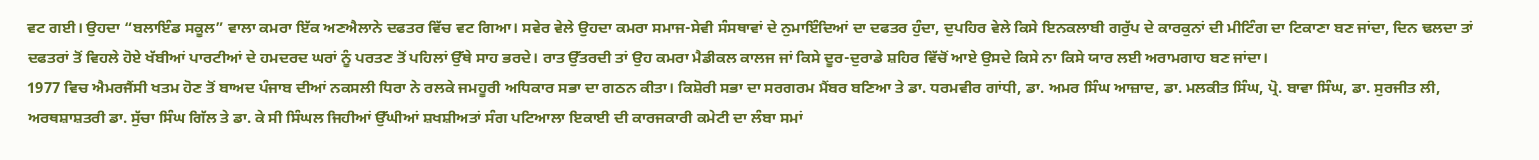ਵਟ ਗਈ। ਉਹਦਾ “ਬਲਾਇੰਡ ਸਕੂਲ” ਵਾਲਾ ਕਮਰਾ ਇੱਕ ਅਣਐਲਾਨੇ ਦਫਤਰ ਵਿੱਚ ਵਟ ਗਿਆ। ਸਵੇਰ ਵੇਲੇ ਉਹਦਾ ਕਮਰਾ ਸਮਾਜ-ਸੇਵੀ ਸੰਸਥਾਵਾਂ ਦੇ ਨੁਮਾਇੰਦਿਆਂ ਦਾ ਦਫਤਰ ਹੁੰਦਾ, ਦੁਪਹਿਰ ਵੇਲੇ ਕਿਸੇ ਇਨਕਲਾਬੀ ਗਰੁੱਪ ਦੇ ਕਾਰਕੁਨਾਂ ਦੀ ਮੀਟਿੰਗ ਦਾ ਟਿਕਾਣਾ ਬਣ ਜਾਂਦਾ, ਦਿਨ ਢਲਦਾ ਤਾਂ ਦਫਤਰਾਂ ਤੋਂ ਵਿਹਲੇ ਹੋਏ ਖੱਬੀਆਂ ਪਾਰਟੀਆਂ ਦੇ ਹਮਦਰਦ ਘਰਾਂ ਨੂੰ ਪਰਤਣ ਤੋਂ ਪਹਿਲਾਂ ਉੱਥੇ ਸਾਹ ਭਰਦੇ। ਰਾਤ ਉੱਤਰਦੀ ਤਾਂ ਉਹ ਕਮਰਾ ਮੈਡੀਕਲ ਕਾਲਜ ਜਾਂ ਕਿਸੇ ਦੂਰ-ਦੁਰਾਡੇ ਸ਼ਹਿਰ ਵਿੱਚੋਂ ਆਏ ਉਸਦੇ ਕਿਸੇ ਨਾ ਕਿਸੇ ਯਾਰ ਲਈ ਅਰਾਮਗਾਹ ਬਣ ਜਾਂਦਾ।
1977 ਵਿਚ ਐਮਰਜੈਂਸੀ ਖਤਮ ਹੋਣ ਤੋਂ ਬਾਅਦ ਪੰਜਾਬ ਦੀਆਂ ਨਕਸਲੀ ਧਿਰਾ ਨੇ ਰਲਕੇ ਜਮਹੂਰੀ ਅਧਿਕਾਰ ਸਭਾ ਦਾ ਗਠਨ ਕੀਤਾ। ਕਿਸ਼ੋਰੀ ਸਭਾ ਦਾ ਸਰਗਰਮ ਮੈਂਬਰ ਬਣਿਆ ਤੇ ਡਾ. ਧਰਮਵੀਰ ਗਾਂਧੀ, ਡਾ. ਅਮਰ ਸਿੰਘ ਆਜ਼ਾਦ, ਡਾ. ਮਲਕੀਤ ਸਿੰਘ, ਪ੍ਰੋ. ਬਾਵਾ ਸਿੰਘ, ਡਾ. ਸੁਰਜੀਤ ਲੀ, ਅਰਥਸ਼ਾਸ਼ਤਰੀ ਡਾ. ਸੁੱਚਾ ਸਿੰਘ ਗਿੱਲ ਤੇ ਡਾ. ਕੇ ਸੀ ਸਿੰਘਲ ਜਿਹੀਆਂ ਉੱਘੀਆਂ ਸ਼ਖਸ਼ੀਅਤਾਂ ਸੰਗ ਪਟਿਆਲਾ ਇਕਾਈ ਦੀ ਕਾਰਜਕਾਰੀ ਕਮੇਟੀ ਦਾ ਲੰਬਾ ਸਮਾਂ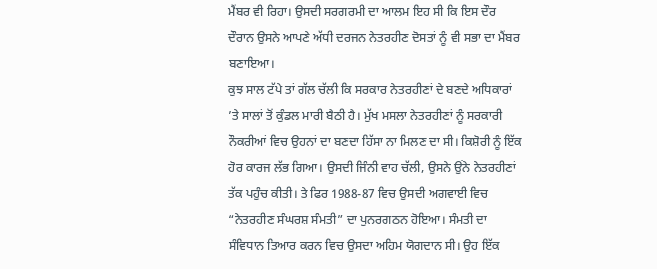ਮੈਂਬਰ ਵੀ ਰਿਹਾ। ਉਸਦੀ ਸਰਗਰਮੀ ਦਾ ਆਲਮ ਇਹ ਸੀ ਕਿ ਇਸ ਦੌਰ ਦੌਰਾਨ ਉਸਨੇ ਆਪਣੇ ਅੱਧੀ ਦਰਜਨ ਨੇਤਰਹੀਣ ਦੋਸਤਾਂ ਨੂੰ ਵੀ ਸਭਾ ਦਾ ਮੈਂਬਰ ਬਣਾਇਆ।
ਕੁਝ ਸਾਲ ਟੱਪੇ ਤਾਂ ਗੱਲ ਚੱਲੀ ਕਿ ਸਰਕਾਰ ਨੇਤਰਹੀਣਾਂ ਦੇ ਬਣਦੇ ਅਧਿਕਾਰਾਂ ’ਤੇ ਸਾਲਾਂ ਤੋਂ ਕੁੰਡਲ ਮਾਰੀ ਬੈਠੀ ਹੈ। ਮੁੱਖ ਮਸਲਾ ਨੇਤਰਹੀਣਾਂ ਨੂੰ ਸਰਕਾਰੀ ਨੌਕਰੀਆਂ ਵਿਚ ਉਹਨਾਂ ਦਾ ਬਣਦਾ ਹਿੱਸਾ ਨਾ ਮਿਲਣ ਦਾ ਸੀ। ਕਿਸ਼ੋਰੀ ਨੂੰ ਇੱਕ ਹੋਰ ਕਾਰਜ ਲੱਭ ਗਿਆ। ਉਸਦੀ ਜਿੰਨੀ ਵਾਹ ਚੱਲੀ, ਉਸਨੇ ਉਂਨੇ ਨੇਤਰਹੀਣਾਂ ਤੱਕ ਪਹੁੰਚ ਕੀਤੀ। ਤੇ ਫਿਰ 1988-87 ਵਿਚ ਉਸਦੀ ਅਗਵਾਈ ਵਿਚ “ਨੇਤਰਹੀਣ ਸੰਘਰਸ਼ ਸੰਮਤੀ” ਦਾ ਪੁਨਰਗਠਨ ਹੋਇਆ। ਸੰਮਤੀ ਦਾ ਸੰਵਿਧਾਨ ਤਿਆਰ ਕਰਨ ਵਿਚ ਉਸਦਾ ਅਹਿਮ ਯੋਗਦਾਨ ਸੀ। ਉਹ ਇੱਕ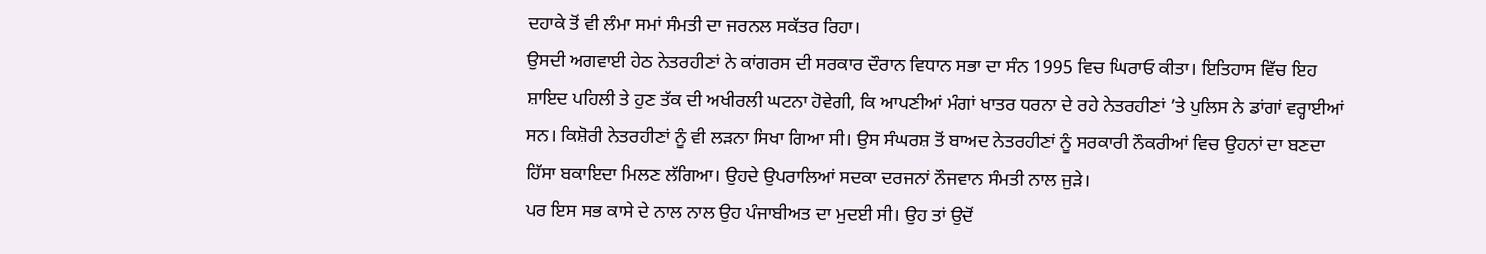ਦਹਾਕੇ ਤੋਂ ਵੀ ਲੰਮਾ ਸਮਾਂ ਸੰਮਤੀ ਦਾ ਜਰਨਲ ਸਕੱਤਰ ਰਿਹਾ।
ਉਸਦੀ ਅਗਵਾਈ ਹੇਠ ਨੇਤਰਹੀਣਾਂ ਨੇ ਕਾਂਗਰਸ ਦੀ ਸਰਕਾਰ ਦੌਰਾਨ ਵਿਧਾਨ ਸਭਾ ਦਾ ਸੰਨ 1995 ਵਿਚ ਘਿਰਾਓ ਕੀਤਾ। ਇਤਿਹਾਸ ਵਿੱਚ ਇਹ ਸ਼ਾਇਦ ਪਹਿਲੀ ਤੇ ਹੁਣ ਤੱਕ ਦੀ ਅਖੀਰਲੀ ਘਟਨਾ ਹੋਵੇਗੀ, ਕਿ ਆਪਣੀਆਂ ਮੰਗਾਂ ਖਾਤਰ ਧਰਨਾ ਦੇ ਰਹੇ ਨੇਤਰਹੀਣਾਂ ’ਤੇ ਪੁਲਿਸ ਨੇ ਡਾਂਗਾਂ ਵਰ੍ਹਾਈਆਂ ਸਨ। ਕਿਸ਼ੋਰੀ ਨੇਤਰਹੀਣਾਂ ਨੂੰ ਵੀ ਲੜਨਾ ਸਿਖਾ ਗਿਆ ਸੀ। ਉਸ ਸੰਘਰਸ਼ ਤੋਂ ਬਾਅਦ ਨੇਤਰਹੀਣਾਂ ਨੂੰ ਸਰਕਾਰੀ ਨੌਕਰੀਆਂ ਵਿਚ ਉਹਨਾਂ ਦਾ ਬਣਦਾ ਹਿੱਸਾ ਬਕਾਇਦਾ ਮਿਲਣ ਲੱਗਿਆ। ਉਹਦੇ ਉਪਰਾਲਿਆਂ ਸਦਕਾ ਦਰਜਨਾਂ ਨੌਜਵਾਨ ਸੰਮਤੀ ਨਾਲ ਜੁੜੇ।
ਪਰ ਇਸ ਸਭ ਕਾਸੇ ਦੇ ਨਾਲ ਨਾਲ ਉਹ ਪੰਜਾਬੀਅਤ ਦਾ ਮੁਦਈ ਸੀ। ਉਹ ਤਾਂ ਉਦੋਂ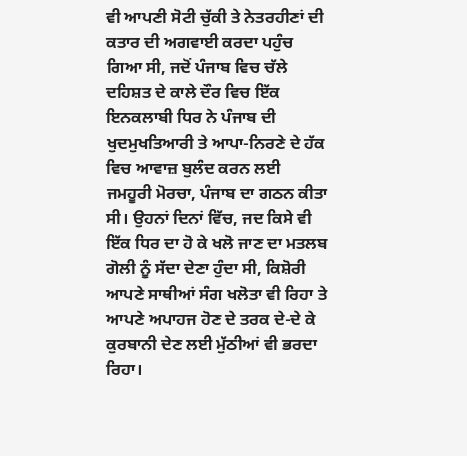ਵੀ ਆਪਣੀ ਸੋਟੀ ਚੁੱਕੀ ਤੇ ਨੇਤਰਹੀਣਾਂ ਦੀ ਕਤਾਰ ਦੀ ਅਗਵਾਈ ਕਰਦਾ ਪਹੁੰਚ ਗਿਆ ਸੀ, ਜਦੋਂ ਪੰਜਾਬ ਵਿਚ ਚੱਲੇ ਦਹਿਸ਼ਤ ਦੇ ਕਾਲੇ ਦੌਰ ਵਿਚ ਇੱਕ ਇਨਕਲਾਬੀ ਧਿਰ ਨੇ ਪੰਜਾਬ ਦੀ ਖੁਦਮੁਖਤਿਆਰੀ ਤੇ ਆਪਾ-ਨਿਰਣੇ ਦੇ ਹੱਕ ਵਿਚ ਆਵਾਜ਼ ਬੁਲੰਦ ਕਰਨ ਲਈ ਜਮਹੂਰੀ ਮੋਰਚਾ, ਪੰਜਾਬ ਦਾ ਗਠਨ ਕੀਤਾ ਸੀ। ਉਹਨਾਂ ਦਿਨਾਂ ਵਿੱਚ, ਜਦ ਕਿਸੇ ਵੀ ਇੱਕ ਧਿਰ ਦਾ ਹੋ ਕੇ ਖਲੋ ਜਾਣ ਦਾ ਮਤਲਬ ਗੋਲੀ ਨੂੰ ਸੱਦਾ ਦੇਣਾ ਹੁੰਦਾ ਸੀ, ਕਿਸ਼ੋਰੀ ਆਪਣੇ ਸਾਥੀਆਂ ਸੰਗ ਖਲੋਤਾ ਵੀ ਰਿਹਾ ਤੇ ਆਪਣੇ ਅਪਾਹਜ ਹੋਣ ਦੇ ਤਰਕ ਦੇ-ਦੇ ਕੇ ਕੁਰਬਾਨੀ ਦੇਣ ਲਈ ਮੁੱਠੀਆਂ ਵੀ ਭਰਦਾ ਰਿਹਾ।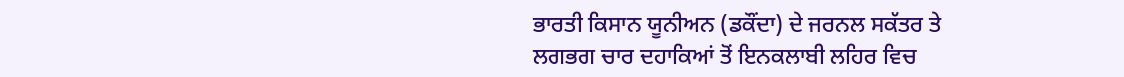ਭਾਰਤੀ ਕਿਸਾਨ ਯੂਨੀਅਨ (ਡਕੌਂਦਾ) ਦੇ ਜਰਨਲ ਸਕੱਤਰ ਤੇ ਲਗਭਗ ਚਾਰ ਦਹਾਕਿਆਂ ਤੋਂ ਇਨਕਲਾਬੀ ਲਹਿਰ ਵਿਚ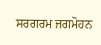ਸਰਗਰਮ ਜਗਮੋਹਨ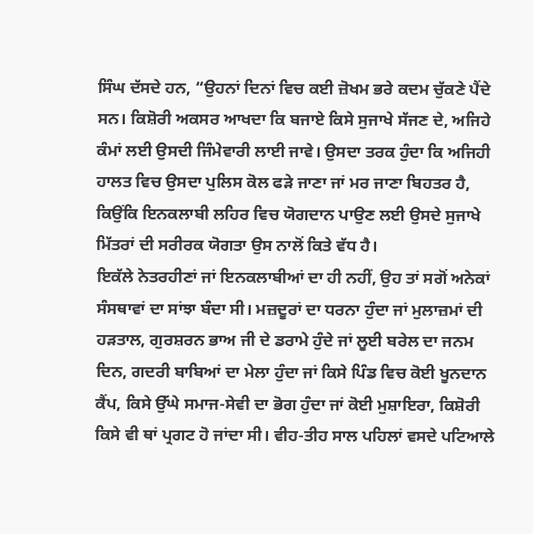ਸਿੰਘ ਦੱਸਦੇ ਹਨ, “ਉਹਨਾਂ ਦਿਨਾਂ ਵਿਚ ਕਈ ਜ਼ੋਖਮ ਭਰੇ ਕਦਮ ਚੁੱਕਣੇ ਪੈਂਦੇ ਸਨ। ਕਿਸ਼ੋਰੀ ਅਕਸਰ ਆਖਦਾ ਕਿ ਬਜਾਏ ਕਿਸੇ ਸੁਜਾਖੇ ਸੱਜਣ ਦੇ, ਅਜਿਹੇ ਕੰਮਾਂ ਲਈ ਉਸਦੀ ਜਿੰਮੇਵਾਰੀ ਲਾਈ ਜਾਵੇ। ਉਸਦਾ ਤਰਕ ਹੁੰਦਾ ਕਿ ਅਜਿਹੀ ਹਾਲਤ ਵਿਚ ਉਸਦਾ ਪੁਲਿਸ ਕੋਲ ਫੜੇ ਜਾਣਾ ਜਾਂ ਮਰ ਜਾਣਾ ਬਿਹਤਰ ਹੈ, ਕਿਉਂਕਿ ਇਨਕਲਾਬੀ ਲਹਿਰ ਵਿਚ ਯੋਗਦਾਨ ਪਾਉਣ ਲਈ ਉਸਦੇ ਸੁਜਾਖੇ ਮਿੱਤਰਾਂ ਦੀ ਸਰੀਰਕ ਯੋਗਤਾ ਉਸ ਨਾਲੋਂ ਕਿਤੇ ਵੱਧ ਹੈ।
ਇਕੱਲੇ ਨੇਤਰਹੀਣਾਂ ਜਾਂ ਇਨਕਲਾਬੀਆਂ ਦਾ ਹੀ ਨਹੀਂ, ਉਹ ਤਾਂ ਸਗੋਂ ਅਨੇਕਾਂ ਸੰਸਥਾਵਾਂ ਦਾ ਸਾਂਝਾ ਬੰਦਾ ਸੀ। ਮਜ਼ਦੂਰਾਂ ਦਾ ਧਰਨਾ ਹੁੰਦਾ ਜਾਂ ਮੁਲਾਜ਼ਮਾਂ ਦੀ ਹੜਤਾਲ, ਗੁਰਸ਼ਰਨ ਭਾਅ ਜੀ ਦੇ ਡਰਾਮੇ ਹੁੰਦੇ ਜਾਂ ਲੂਈ ਬਰੇਲ ਦਾ ਜਨਮ ਦਿਨ, ਗਦਰੀ ਬਾਬਿਆਂ ਦਾ ਮੇਲਾ ਹੁੰਦਾ ਜਾਂ ਕਿਸੇ ਪਿੰਡ ਵਿਚ ਕੋਈ ਖੂਨਦਾਨ ਕੈਂਪ, ਕਿਸੇ ਉੱਘੇ ਸਮਾਜ-ਸੇਵੀ ਦਾ ਭੋਗ ਹੁੰਦਾ ਜਾਂ ਕੋਈ ਮੁਸ਼ਾਇਰਾ, ਕਿਸ਼ੋਰੀ ਕਿਸੇ ਵੀ ਥਾਂ ਪ੍ਰਗਟ ਹੋ ਜਾਂਦਾ ਸੀ। ਵੀਹ-ਤੀਹ ਸਾਲ ਪਹਿਲਾਂ ਵਸਦੇ ਪਟਿਆਲੇ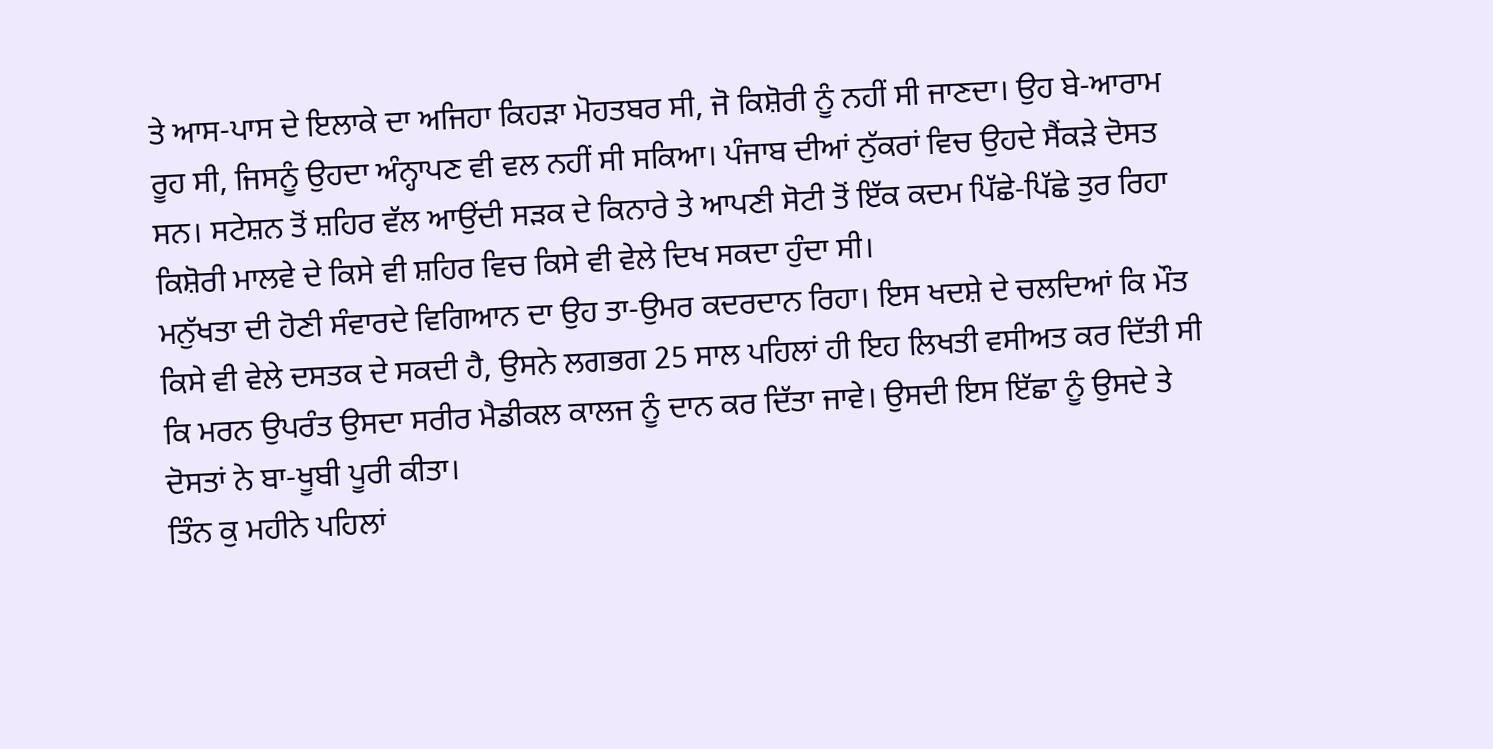ਤੇ ਆਸ-ਪਾਸ ਦੇ ਇਲਾਕੇ ਦਾ ਅਜਿਹਾ ਕਿਹੜਾ ਮੋਹਤਬਰ ਸੀ, ਜੋ ਕਿਸ਼ੋਰੀ ਨੂੰ ਨਹੀਂ ਸੀ ਜਾਣਦਾ। ਉਹ ਬੇ-ਆਰਾਮ ਰੂਹ ਸੀ, ਜਿਸਨੂੰ ਉਹਦਾ ਅੰਨ੍ਹਾਪਣ ਵੀ ਵਲ ਨਹੀਂ ਸੀ ਸਕਿਆ। ਪੰਜਾਬ ਦੀਆਂ ਨੁੱਕਰਾਂ ਵਿਚ ਉਹਦੇ ਸੈਂਕੜੇ ਦੋਸਤ ਸਨ। ਸਟੇਸ਼ਨ ਤੋਂ ਸ਼ਹਿਰ ਵੱਲ ਆਉਂਦੀ ਸੜਕ ਦੇ ਕਿਨਾਰੇ ਤੇ ਆਪਣੀ ਸੋਟੀ ਤੋਂ ਇੱਕ ਕਦਮ ਪਿੱਛੇ-ਪਿੱਛੇ ਤੁਰ ਰਿਹਾ ਕਿਸ਼ੋਰੀ ਮਾਲਵੇ ਦੇ ਕਿਸੇ ਵੀ ਸ਼ਹਿਰ ਵਿਚ ਕਿਸੇ ਵੀ ਵੇਲੇ ਦਿਖ ਸਕਦਾ ਹੁੰਦਾ ਸੀ।
ਮਨੁੱਖਤਾ ਦੀ ਹੋਣੀ ਸੰਵਾਰਦੇ ਵਿਗਿਆਨ ਦਾ ਉਹ ਤਾ-ਉਮਰ ਕਦਰਦਾਨ ਰਿਹਾ। ਇਸ ਖਦਸ਼ੇ ਦੇ ਚਲਦਿਆਂ ਕਿ ਮੌਤ ਕਿਸੇ ਵੀ ਵੇਲੇ ਦਸਤਕ ਦੇ ਸਕਦੀ ਹੈ, ਉਸਨੇ ਲਗਭਗ 25 ਸਾਲ ਪਹਿਲਾਂ ਹੀ ਇਹ ਲਿਖਤੀ ਵਸੀਅਤ ਕਰ ਦਿੱਤੀ ਸੀ ਕਿ ਮਰਨ ਉਪਰੰਤ ਉਸਦਾ ਸਰੀਰ ਮੈਡੀਕਲ ਕਾਲਜ ਨੂੰ ਦਾਨ ਕਰ ਦਿੱਤਾ ਜਾਵੇ। ਉਸਦੀ ਇਸ ਇੱਛਾ ਨੂੰ ਉਸਦੇ ਤੇ ਦੋਸਤਾਂ ਨੇ ਬਾ-ਖੂਬੀ ਪੂਰੀ ਕੀਤਾ।
ਤਿੰਨ ਕੁ ਮਹੀਨੇ ਪਹਿਲਾਂ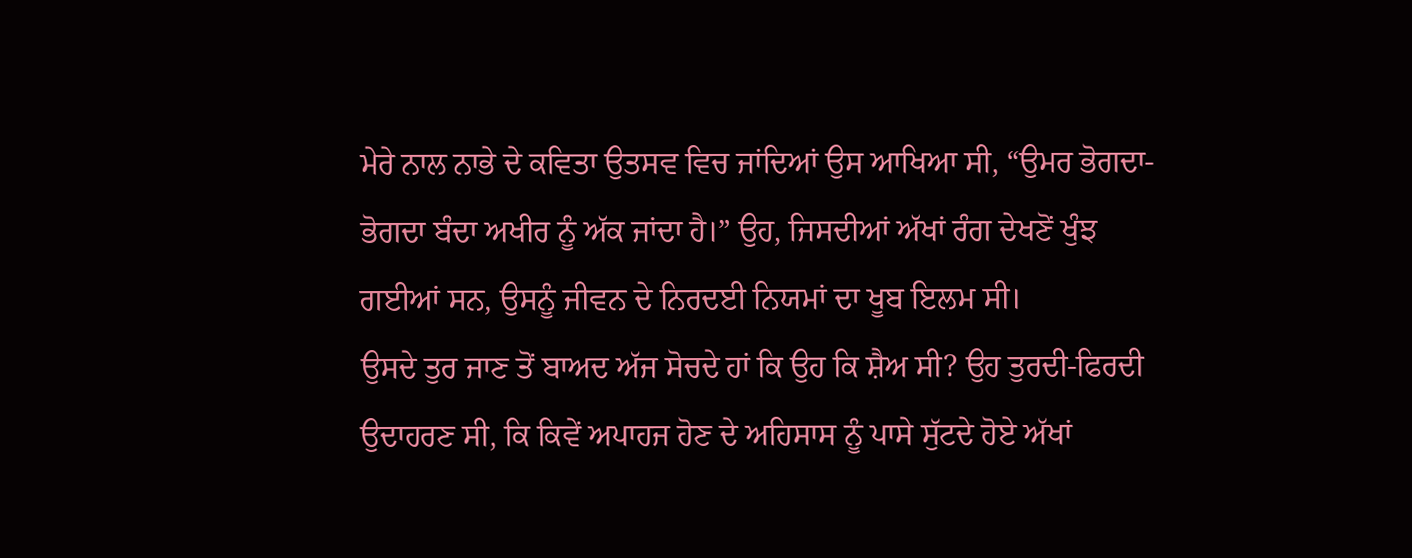ਮੇਰੇ ਨਾਲ ਨਾਭੇ ਦੇ ਕਵਿਤਾ ਉਤਸਵ ਵਿਚ ਜਾਂਦਿਆਂ ਉਸ ਆਖਿਆ ਸੀ, “ਉਮਰ ਭੋਗਦਾ-ਭੋਗਦਾ ਬੰਦਾ ਅਖੀਰ ਨੂੰ ਅੱਕ ਜਾਂਦਾ ਹੈ।” ਉਹ, ਜਿਸਦੀਆਂ ਅੱਖਾਂ ਰੰਗ ਦੇਖਣੋਂ ਖੁੰਝ ਗਈਆਂ ਸਨ, ਉਸਨੂੰ ਜੀਵਨ ਦੇ ਨਿਰਦਈ ਨਿਯਮਾਂ ਦਾ ਖੂਬ ਇਲਮ ਸੀ।
ਉਸਦੇ ਤੁਰ ਜਾਣ ਤੋਂ ਬਾਅਦ ਅੱਜ ਸੋਚਦੇ ਹਾਂ ਕਿ ਉਹ ਕਿ ਸ਼ੈਅ ਸੀ? ਉਹ ਤੁਰਦੀ-ਫਿਰਦੀ ਉਦਾਹਰਣ ਸੀ, ਕਿ ਕਿਵੇਂ ਅਪਾਹਜ ਹੋਣ ਦੇ ਅਹਿਸਾਸ ਨੂੰ ਪਾਸੇ ਸੁੱਟਦੇ ਹੋਏ ਅੱਖਾਂ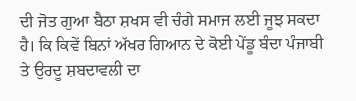ਦੀ ਜੋਤ ਗੁਆ ਬੈਠਾ ਸ਼ਖਸ ਵੀ ਚੰਗੇ ਸਮਾਜ ਲਈ ਜੂਝ ਸਕਦਾ ਹੈ। ਕਿ ਕਿਵੇਂ ਬਿਨਾਂ ਅੱਖਰ ਗਿਆਨ ਦੇ ਕੋਈ ਪੇਂਡੂ ਬੰਦਾ ਪੰਜਾਬੀ ਤੇ ਉਰਦੂ ਸ਼ਬਦਾਵਲੀ ਦਾ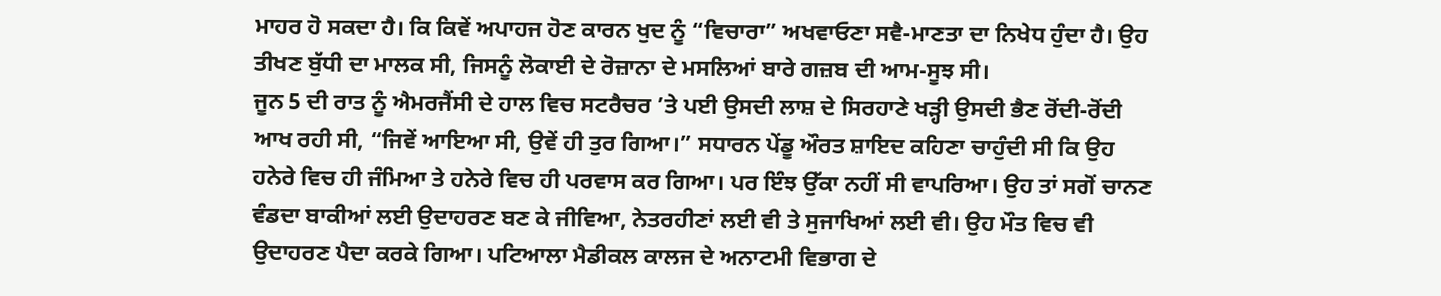ਮਾਹਰ ਹੋ ਸਕਦਾ ਹੈ। ਕਿ ਕਿਵੇਂ ਅਪਾਹਜ ਹੋਣ ਕਾਰਨ ਖੁਦ ਨੂੰ “ਵਿਚਾਰਾ” ਅਖਵਾਓਣਾ ਸਵੈ-ਮਾਣਤਾ ਦਾ ਨਿਖੇਧ ਹੁੰਦਾ ਹੈ। ਉਹ ਤੀਖਣ ਬੁੱਧੀ ਦਾ ਮਾਲਕ ਸੀ, ਜਿਸਨੂੰ ਲੋਕਾਈ ਦੇ ਰੋਜ਼ਾਨਾ ਦੇ ਮਸਲਿਆਂ ਬਾਰੇ ਗਜ਼ਬ ਦੀ ਆਮ-ਸੂਝ ਸੀ।
ਜੂਨ 5 ਦੀ ਰਾਤ ਨੂੰ ਐਮਰਜੈਂਸੀ ਦੇ ਹਾਲ ਵਿਚ ਸਟਰੈਚਰ ’ਤੇ ਪਈ ਉਸਦੀ ਲਾਸ਼ ਦੇ ਸਿਰਹਾਣੇ ਖੜ੍ਹੀ ਉਸਦੀ ਭੈਣ ਰੋਂਦੀ-ਰੋਂਦੀ ਆਖ ਰਹੀ ਸੀ, “ਜਿਵੇਂ ਆਇਆ ਸੀ, ਉਵੇਂ ਹੀ ਤੁਰ ਗਿਆ।” ਸਧਾਰਨ ਪੇਂਡੂ ਔਰਤ ਸ਼ਾਇਦ ਕਹਿਣਾ ਚਾਹੁੰਦੀ ਸੀ ਕਿ ਉਹ ਹਨੇਰੇ ਵਿਚ ਹੀ ਜੰਮਿਆ ਤੇ ਹਨੇਰੇ ਵਿਚ ਹੀ ਪਰਵਾਸ ਕਰ ਗਿਆ। ਪਰ ਇੰਝ ਉੱਕਾ ਨਹੀਂ ਸੀ ਵਾਪਰਿਆ। ਉਹ ਤਾਂ ਸਗੋਂ ਚਾਨਣ ਵੰਡਦਾ ਬਾਕੀਆਂ ਲਈ ਉਦਾਹਰਣ ਬਣ ਕੇ ਜੀਵਿਆ, ਨੇਤਰਹੀਣਾਂ ਲਈ ਵੀ ਤੇ ਸੁਜਾਖਿਆਂ ਲਈ ਵੀ। ਉਹ ਮੌਤ ਵਿਚ ਵੀ ਉਦਾਹਰਣ ਪੈਦਾ ਕਰਕੇ ਗਿਆ। ਪਟਿਆਲਾ ਮੈਡੀਕਲ ਕਾਲਜ ਦੇ ਅਨਾਟਮੀ ਵਿਭਾਗ ਦੇ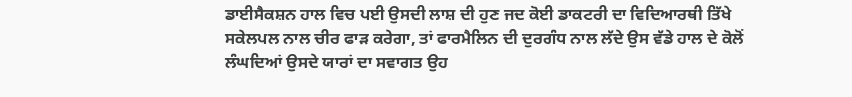ਡਾਈਸੈਕਸ਼ਨ ਹਾਲ ਵਿਚ ਪਈ ਉਸਦੀ ਲਾਸ਼ ਦੀ ਹੁਣ ਜਦ ਕੋਈ ਡਾਕਟਰੀ ਦਾ ਵਿਦਿਆਰਥੀ ਤਿੱਖੇ ਸਕੇਲਪਲ ਨਾਲ ਚੀਰ ਫਾੜ ਕਰੇਗਾ, ਤਾਂ ਫਾਰਮੈਲਿਨ ਦੀ ਦੁਰਗੰਧ ਨਾਲ ਲੱਦੇ ਉਸ ਵੱਡੇ ਹਾਲ ਦੇ ਕੋਲੋਂ ਲੰਘਦਿਆਂ ਉਸਦੇ ਯਾਰਾਂ ਦਾ ਸਵਾਗਤ ਉਹ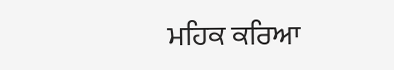ਮਹਿਕ ਕਰਿਆ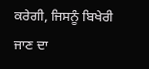ਕਰੇਗੀ, ਜਿਸਨੂੰ ਬਿਖੇਰੀ ਜਾਣ ਦਾ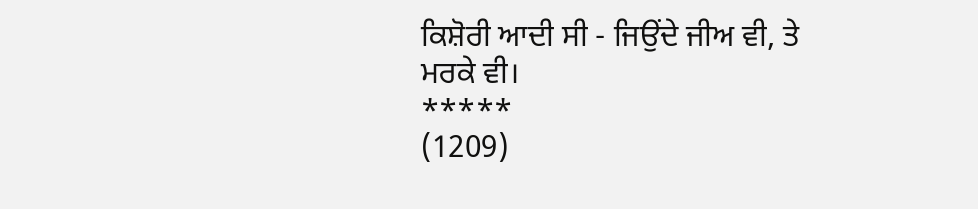ਕਿਸ਼ੋਰੀ ਆਦੀ ਸੀ - ਜਿਉਂਦੇ ਜੀਅ ਵੀ, ਤੇ ਮਰਕੇ ਵੀ।
*****
(1209)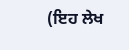(ਇਹ ਲੇਖ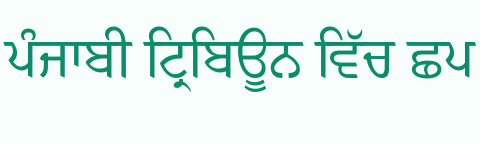ਪੰਜਾਬੀ ਟ੍ਰਿਬਿਊਨ ਵਿੱਚ ਛਪ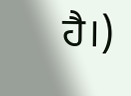ਹੈ।)